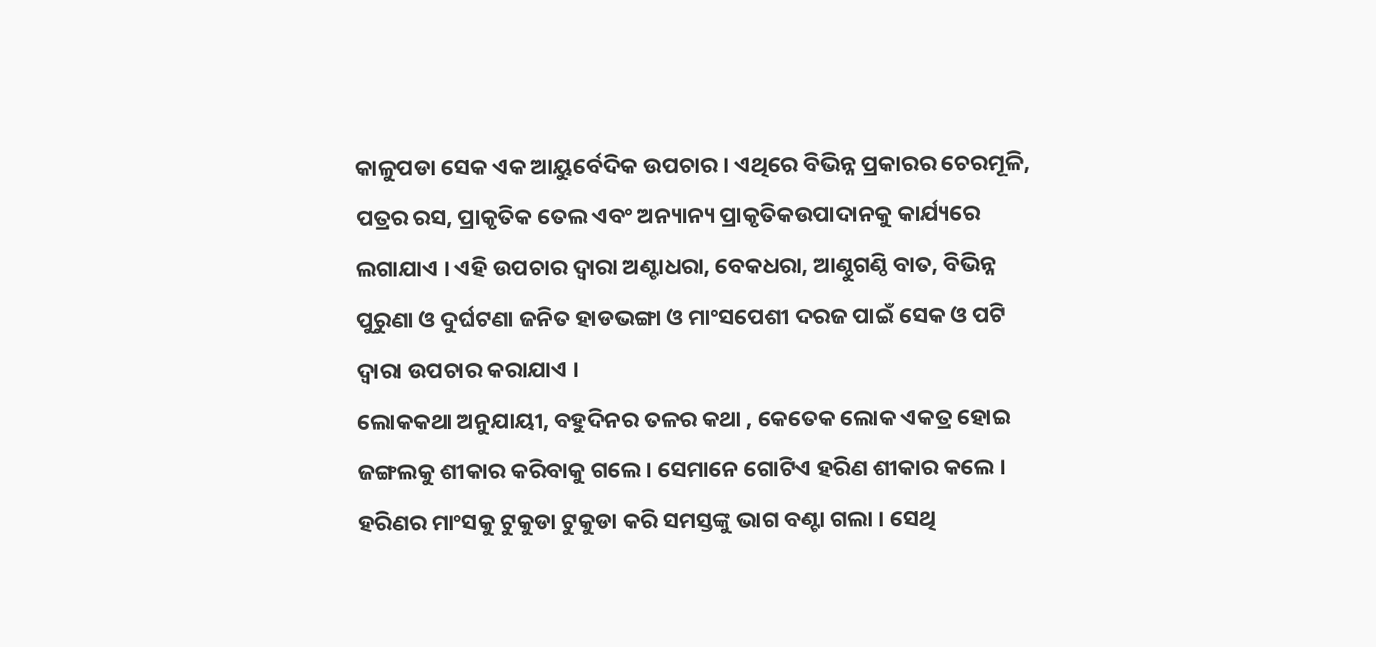କାଳୁପଡା ସେକ ଏକ ଆୟୁର୍ବେଦିକ ଉପଚାର । ଏଥିରେ ବିଭିନ୍ନ ପ୍ରକାରର ଚେରମୂଳି, ପତ୍ରର ରସ, ପ୍ରାକୃତିକ ତେଲ ଏବଂ ଅନ୍ୟାନ୍ୟ ପ୍ରାକୃତିକଉପାଦାନକୁ କାର୍ଯ୍ୟରେ ଲଗାଯାଏ । ଏହି ଉପଚାର ଦ୍ଵାରା ଅଣ୍ଟାଧରା, ବେକଧରା, ଆଣ୍ଠୁଗଣ୍ଠି ବାତ, ବିଭିନ୍ନ ପୁରୁଣା ଓ ଦୁର୍ଘଟଣା ଜନିତ ହାଡଭଙ୍ଗା ଓ ମାଂସପେଶୀ ଦରଜ ପାଇଁ ସେକ ଓ ପଟି ଦ୍ଵାରା ଉପଚାର କରାଯାଏ ।
ଲୋକକଥା ଅନୁଯାୟୀ, ବହୁଦିନର ତଳର କଥା , କେତେକ ଲୋକ ଏକତ୍ର ହୋଇ ଜଙ୍ଗଲକୁ ଶୀକାର କରିବାକୁ ଗଲେ । ସେମାନେ ଗୋଟିଏ ହରିଣ ଶୀକାର କଲେ । ହରିଣର ମାଂସକୁ ଟୁକୁଡା ଟୁକୁଡା କରି ସମସ୍ତଙ୍କୁ ଭାଗ ବଣ୍ଟା ଗଲା । ସେଥି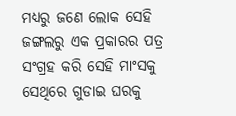ମଧ୍ୟରୁ ଜଣେ ଲୋକ ସେହି ଜଙ୍ଗଲରୁ ଏକ ପ୍ରକାରର ପତ୍ର ସଂଗ୍ରହ କରି ସେହି ମାଂସକୁ ସେଥିରେ ଗୁଡାଇ ଘରକୁ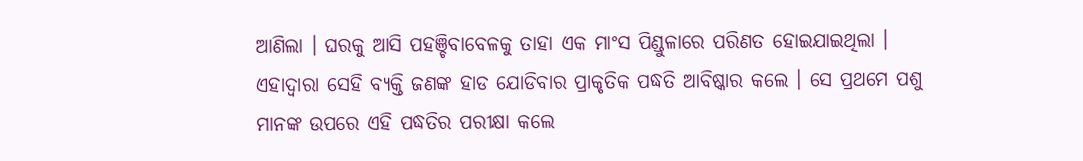ଆଣିଲା । ଘରକୁ ଆସି ପହଞ୍ଚିବାବେଳକୁ ତାହା ଏକ ମାଂସ ପିଣ୍ଡୁଳାରେ ପରିଣତ ହୋଇଯାଇଥିଲା । ଏହାଦ୍ୱାରା ସେହି ବ୍ୟକ୍ତି ଜଣଙ୍କ ହାଡ ଯୋଡିବାର ପ୍ରାକୃତିକ ପଦ୍ଧତି ଆବିଷ୍କାର କଲେ । ସେ ପ୍ରଥମେ ପଶୁ ମାନଙ୍କ ଉପରେ ଏହି ପଦ୍ଧତିର ପରୀକ୍ଷା କଲେ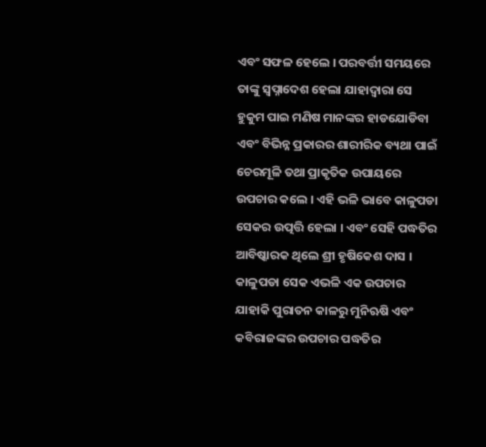ଏବଂ ସଫଳ ହେଲେ । ପରବର୍ତ୍ତୀ ସମୟରେ ତାଙ୍କୁ ସ୍ଵପ୍ନାଦେଶ ହେଲା ଯାହାଦ୍ୱାରା ସେ ହୁକୁମ ପାଇ ମଣିଷ ମାନଙ୍କର ହାଡଯୋଡିବା ଏବଂ ବିଭିନ୍ନ ପ୍ରକାରର ଶାରୀରିକ ବ୍ୟଥା ପାଇଁ ଚେରମୂଳି ତଥା ପ୍ରାକୃତିକ ଉପାୟରେ ଉପଚାର କଲେ । ଏହି ଭଳି ଭାବେ କାଳୁପଡା ସେକର ଉତ୍ପତ୍ତି ହେଲା । ଏବଂ ସେହି ପଦ୍ଧତିର ଆବିଷ୍କାରକ ଥିଲେ ଶ୍ରୀ ହୃଷିକେଶ ଦାସ ।
କାଳୁପଡା ସେକ ଏଭଳି ଏକ ଉପଚାର ଯାହାକି ପୁରାତନ କାଳରୁ ମୁନିଋଷି ଏବଂ କବିରାଜଙ୍କର ଉପଚାର ପଦ୍ଧତିର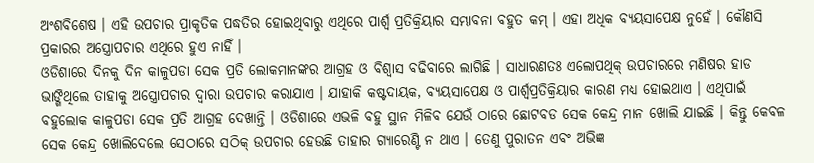ଅଂଶବିଶେଷ । ଏହି ଉପଚାର ପ୍ରାକୃତିକ ପଦ୍ଧତିର ହୋଇଥିବାରୁ ଏଥିରେ ପାର୍ଶ୍ଵ ପ୍ରତିକ୍ରିୟାର ସମ୍ଭାବନା ବହୁତ କମ୍ । ଏହା ଅଧିକ ବ୍ୟୟସାପେକ୍ଷ ନୁହେଁ । କୌଣସି ପ୍ରକାରର ଅସ୍ତ୍ରୋପଚାର ଏଥିରେ ହୁଏ ନାହିଁ ।
ଓଡିଶାରେ ଦିନକୁ ଦିନ କାଳୁପଡା ସେକ ପ୍ରତି ଲୋକମାନଙ୍କର ଆଗ୍ରହ ଓ ବିଶ୍ଵାସ ବଢିବାରେ ଲାଗିଛି । ସାଧାରଣତଃ ଏଲୋପଥିକ୍ ଉପଚାରରେ ମଣିଷର ହାଡ ଭାଙ୍ଗିଥିଲେ ତାହାକୁ ଅସ୍ତ୍ରୋପଚାର ଦ୍ଵାରା ଉପଚାର କରାଯାଏ । ଯାହାକି କଷ୍ଟଦାୟକ, ବ୍ୟୟସାପେକ୍ଷ ଓ ପାର୍ଶ୍ଵପ୍ରତିକ୍ରିୟାର କାରଣ ମଧ୍ୟ ହୋଇଥାଏ । ଏଥିପାଇଁ ବହୁଲୋକ କାଳୁପଡା ସେକ ପ୍ରତି ଆଗ୍ରହ ଦେଖାନ୍ତି । ଓଡିଶାରେ ଏଭଳି ବହୁ ସ୍ଥାନ ମିଳିବ ଯେଉଁ ଠାରେ ଛୋଟବଡ ସେକ କେନ୍ଦ୍ର ମାନ ଖୋଲି ଯାଇଛି । କିନ୍ତୁ କେବଳ ସେକ କେନ୍ଦ୍ର ଖୋଲିଦେଲେ ସେଠାରେ ସଠିକ୍ ଉପଚାର ହେଉଛି ତାହାର ଗ୍ୟାରେଣ୍ଟି ନ ଥାଏ । ତେଣୁ ପୁରାତନ ଏବଂ ଅଭିଜ୍ଞ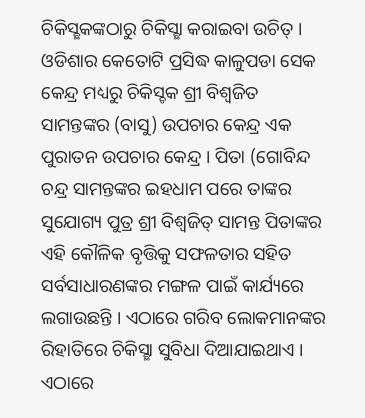ଚିକିସ୍ଛକଙ୍କଠାରୁ ଚିକିସ୍ଛା କରାଇବା ଉଚିତ୍ । ଓଡିଶାର କେତୋଟି ପ୍ରସିଦ୍ଧ କାଳୁପଡା ସେକ କେନ୍ଦ୍ର ମଧ୍ୟରୁ ଚିକିସ୍ଚକ ଶ୍ରୀ ବିଶ୍ଵଜିତ ସାମନ୍ତଙ୍କର (ବାସୁ) ଉପଚାର କେନ୍ଦ୍ର ଏକ ପୁରାତନ ଉପଚାର କେନ୍ଦ୍ର । ପିତା (ଗୋବିନ୍ଦ ଚନ୍ଦ୍ର ସାମନ୍ତଙ୍କର ଇହଧାମ ପରେ ତାଙ୍କର ସୁଯୋଗ୍ୟ ପୁତ୍ର ଶ୍ରୀ ବିଶ୍ୱଜିତ୍ ସାମନ୍ତ ପିତାଙ୍କର ଏହି କୌଳିକ ବୃତ୍ତିକୁ ସଫଳତାର ସହିତ ସର୍ବସାଧାରଣଙ୍କର ମଙ୍ଗଳ ପାଇଁ କାର୍ଯ୍ୟରେ ଲଗାଉଛନ୍ତି । ଏଠାରେ ଗରିବ ଲୋକମାନଙ୍କର ରିହାତିରେ ଚିକିସ୍ଛା ସୁବିଧା ଦିଆଯାଇଥାଏ । ଏଠାରେ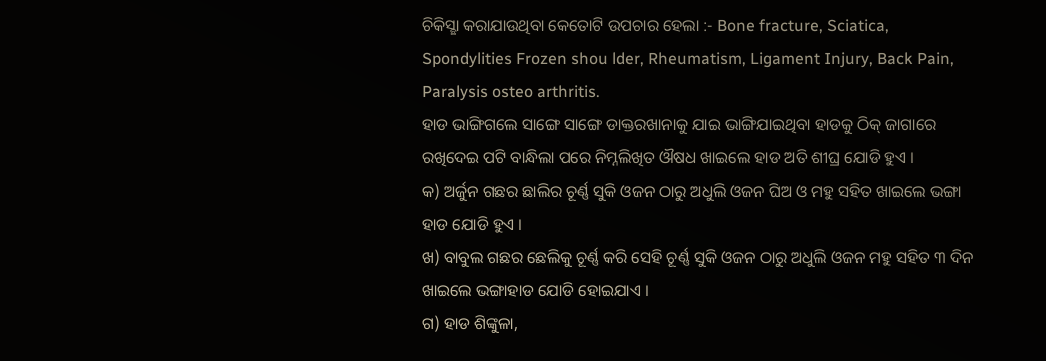ଚିକିସ୍ଛା କରାଯାଉଥିବା କେତୋଟି ଉପଚାର ହେଲା :- Bone fracture, Sciatica, Spondylities Frozen shou lder, Rheumatism, Ligament Injury, Back Pain, Paralysis osteo arthritis.
ହାଡ ଭାଙ୍ଗିଗଲେ ସାଙ୍ଗେ ସାଙ୍ଗେ ଡାକ୍ତରଖାନାକୁ ଯାଇ ଭାଙ୍ଗିଯାଇଥିବା ହାଡକୁ ଠିକ୍ ଜାଗାରେ ରଖିଦେଇ ପଟି ବାନ୍ଧିଲା ପରେ ନିମ୍ନଲିଖିତ ଔଷଧ ଖାଇଲେ ହାଡ ଅତି ଶୀଘ୍ର ଯୋଡି ହୁଏ ।
କ) ଅର୍ଜୁନ ଗଛର ଛାଲିର ଚୂର୍ଣ୍ଣ ସୁକି ଓଜନ ଠାରୁ ଅଧୁଲି ଓଜନ ଘିଅ ଓ ମହୁ ସହିତ ଖାଇଲେ ଭଙ୍ଗା ହାଡ ଯୋଡି ହୁଏ ।
ଖ) ବାବୁଲ ଗଛର ଛେଲିକୁ ଚୂର୍ଣ୍ଣ କରି ସେହି ଚୂର୍ଣ୍ଣ ସୁକି ଓଜନ ଠାରୁ ଅଧୁଲି ଓଜନ ମହୁ ସହିତ ୩ ଦିନ ଖାଇଲେ ଭଙ୍ଗାହାଡ ଯୋଡି ହୋଇଯାଏ ।
ଗ) ହାଡ ଶିଙ୍କୁଳା,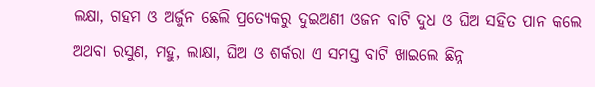ଲକ୍ଷା, ଗହମ ଓ ଅର୍ଜୁନ ଛେଲି ପ୍ରତ୍ୟେକରୁ ଦୁଇଅଣୀ ଓଜନ ବାଟି ଦୁଧ ଓ ଘିଅ ସହିତ ପାନ କଲେ ଅଥବା ରସୁଣ, ମହୁ, ଲାକ୍ଷା, ଘିଅ ଓ ଶର୍କରା ଏ ସମସ୍ତ ବାଟି ଖାଇଲେ ଛିନ୍ନ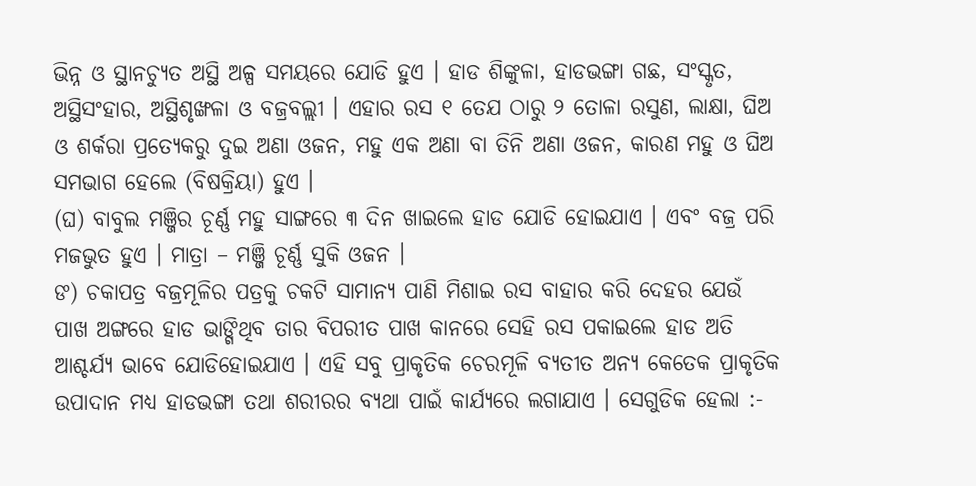ଭିନ୍ନ ଓ ସ୍ଥାନଚ୍ୟୁତ ଅସ୍ଥି ଅଳ୍ପ ସମୟରେ ଯୋଡି ହୁଏ । ହାଡ ଶିଙ୍କୁଳା, ହାଡଭଙ୍ଗା ଗଛ, ସଂସ୍କୃତ, ଅସ୍ଥିସଂହାର, ଅସ୍ଥିଶୃଙ୍ଖଳା ଓ ବଜ୍ରବଲ୍ଲୀ । ଏହାର ରସ ୧ ତେଯ ଠାରୁ ୨ ତୋଳା ରସୁଣ, ଲାକ୍ଷା, ଘିଅ ଓ ଶର୍କରା ପ୍ରତ୍ୟେକରୁ ଦୁଇ ଅଣା ଓଜନ, ମହୁ ଏକ ଅଣା ବା ତିନି ଅଣା ଓଜନ, କାରଣ ମହୁ ଓ ଘିଅ ସମଭାଗ ହେଲେ (ବିଷକ୍ରିୟା) ହୁଏ ।
(ଘ) ବାବୁଲ ମଞ୍ଜିର ଚୂର୍ଣ୍ଣ ମହୁ ସାଙ୍ଗରେ ୩ ଦିନ ଖାଇଲେ ହାଡ ଯୋଡି ହୋଇଯାଏ । ଏବଂ ବଜ୍ର ପରି ମଜଭୁତ ହୁଏ । ମାତ୍ରା – ମଞ୍ଜି ଚୂର୍ଣ୍ଣ ସୁକି ଓଜନ ।
ଙ) ଚକାପତ୍ର ବଜ୍ରମୂଳିର ପତ୍ରକୁ ଚକଟି ସାମାନ୍ୟ ପାଣି ମିଶାଇ ରସ ବାହାର କରି ଦେହର ଯେଉଁ ପାଖ ଅଙ୍ଗରେ ହାଡ ଭାଙ୍ଗିଥିବ ତାର ବିପରୀତ ପାଖ କାନରେ ସେହି ରସ ପକାଇଲେ ହାଡ ଅତି ଆଶ୍ଚର୍ଯ୍ୟ ଭାବେ ଯୋଡିହୋଇଯାଏ । ଏହି ସବୁ ପ୍ରାକୃତିକ ଚେରମୂଳି ବ୍ୟତୀତ ଅନ୍ୟ କେତେକ ପ୍ରାକୃତିକ ଉପାଦାନ ମଧ୍ୟ ହାଡଭଙ୍ଗା ତଥା ଶରୀରର ବ୍ୟଥା ପାଇଁ କାର୍ଯ୍ୟରେ ଲଗାଯାଏ । ସେଗୁଡିକ ହେଲା :-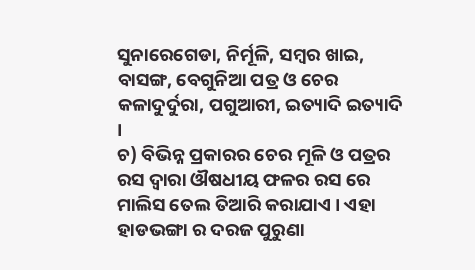ସୁନାରେଗେଡା, ନିର୍ମୂଳି, ସମ୍ବର ଖାଇ, ବାସଙ୍ଗ, ବେଗୁନିଆ ପତ୍ର ଓ ଚେର କଳାଦୁର୍ଦୁରା, ପଗୁଆରୀ, ଇତ୍ୟାଦି ଇତ୍ୟାଦି ।
ଚ) ବିଭିନ୍ନ ପ୍ରକାରର ଚେର ମୂଳି ଓ ପତ୍ରର ରସ ଦ୍ଵାରା ଔଷଧୀୟ ଫଳର ରସ ରେ ମାଲିସ ତେଲ ତିଆରି କରାଯାଏ । ଏହା ହାଡଭଙ୍ଗା ର ଦରଜ ପୁରୁଣା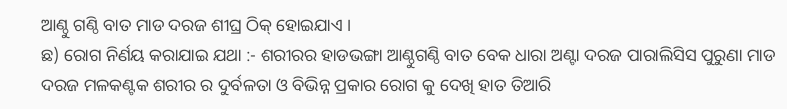ଆଣ୍ଠୁ ଗଣ୍ଠି ବାତ ମାଡ ଦରଜ ଶୀଘ୍ର ଠିକ୍ ହୋଇଯାଏ ।
ଛ) ରୋଗ ନିର୍ଣୟ କରାଯାଇ ଯଥା :- ଶରୀରର ହାଡଭଙ୍ଗା ଆଣ୍ଠୁଗଣ୍ଠି ବାତ ବେକ ଧାରା ଅଣ୍ଟା ଦରଜ ପାରାଲିସିସ ପୁରୁଣା ମାଡ ଦରଜ ମଳକଣ୍ଟକ ଶରୀର ର ଦୁର୍ବଳତା ଓ ବିଭିନ୍ନ ପ୍ରକାର ରୋଗ କୁ ଦେଖି ହାତ ତିଆରି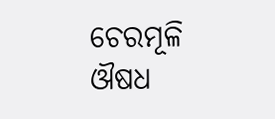ଚେରମୂଳି ଔଷଧ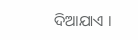ଦିଆଯାଏ ।